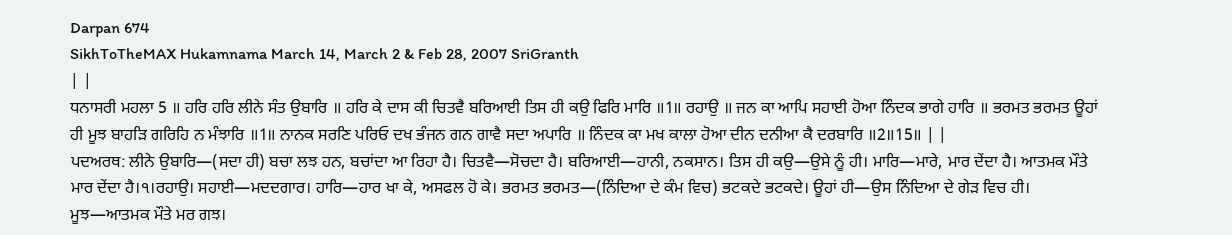Darpan 674
SikhToTheMAX Hukamnama March 14, March 2 & Feb 28, 2007 SriGranth
| |
ਧਨਾਸਰੀ ਮਹਲਾ 5 ॥ ਹਰਿ ਹਰਿ ਲੀਨੇ ਸੰਤ ਉਬਾਰਿ ॥ ਹਰਿ ਕੇ ਦਾਸ ਕੀ ਚਿਤਵੈ ਬਰਿਆਈ ਤਿਸ ਹੀ ਕਉ ਫਿਰਿ ਮਾਰਿ ॥1॥ ਰਹਾਉ ॥ ਜਨ ਕਾ ਆਪਿ ਸਹਾਈ ਹੋਆ ਨਿੰਦਕ ਭਾਗੇ ਹਾਰਿ ॥ ਭਰਮਤ ਭਰਮਤ ਊਹਾਂ ਹੀ ਮੂਝ ਬਾਹੜਿ ਗਰਿਹਿ ਨ ਮੰਝਾਰਿ ॥1॥ ਨਾਨਕ ਸਰਣਿ ਪਰਿਓ ਦਖ ਭੰਜਨ ਗਨ ਗਾਵੈ ਸਦਾ ਅਪਾਰਿ ॥ ਨਿੰਦਕ ਕਾ ਮਖ ਕਾਲਾ ਹੋਆ ਦੀਨ ਦਨੀਆ ਕੈ ਦਰਬਾਰਿ ॥2॥15॥ | |
ਪਦਅਰਥ: ਲੀਨੇ ਉਬਾਰਿ—(ਸਦਾ ਹੀ) ਬਚਾ ਲਝ ਹਨ, ਬਚਾਂਦਾ ਆ ਰਿਹਾ ਹੈ। ਚਿਤਵੈ—ਸੋਚਦਾ ਹੈ। ਬਰਿਆਈ—ਹਾਨੀ, ਨਕਸਾਨ। ਤਿਸ ਹੀ ਕਉ—ਉਸੇ ਨੂੰ ਹੀ। ਮਾਰਿ—ਮਾਰੇ, ਮਾਰ ਦੇਂਦਾ ਹੈ। ਆਤਮਕ ਮੌਤੇ ਮਾਰ ਦੇਂਦਾ ਹੈ।੧।ਰਹਾਉ। ਸਹਾਈ—ਮਦਦਗਾਰ। ਹਾਰਿ—ਹਾਰ ਖਾ ਕੇ, ਅਸਫਲ ਹੋ ਕੇ। ਭਰਮਤ ਭਰਮਤ—(ਨਿੰਦਿਆ ਦੇ ਕੰਮ ਵਿਚ) ਭਟਕਦੇ ਭਟਕਦੇ। ਊਹਾਂ ਹੀ—ਉਸ ਨਿੰਦਿਆ ਦੇ ਗੇੜ ਵਿਚ ਹੀ। ਮੂਝ—ਆਤਮਕ ਮੌਤੇ ਮਰ ਗਝ।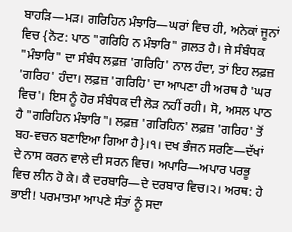ਬਾਹੜਿ—ਮੜ। ਗਰਿਹਿਨ ਮੰਝਾਰਿ—ਘਰਾਂ ਵਿਚ ਹੀ, ਅਨੇਕਾਂ ਜੂਨਾਂ ਵਿਚ {ਨੋਟ: ਪਾਠ "ਗਰਿਹਿ ਨ ਮੰਝਾਰਿ" ਗ਼ਲਤ ਹੈ। ਜੇ ਸੰਬੰਧਕ "ਮੰਝਾਰਿ" ਦਾ ਸੰਬੰਧ ਲਫ਼ਜ਼ 'ਗਰਿਹਿ' ਨਾਲ ਹੰਦਾ, ਤਾਂ ਇਹ ਲਫ਼ਜ਼ 'ਗਰਿਹ' ਹੰਦਾ। ਲਫ਼ਜ਼ 'ਗਰਿਹਿ' ਦਾ ਆਪਣਾ ਹੀ ਅਰਥ ਹੈ 'ਘਰ ਵਿਚ'। ਇਸ ਨੂੰ ਹੋਰ ਸੰਬੰਧਕ ਦੀ ਲੋੜ ਨਹੀਂ ਰਹੀ। ਸੋ, ਅਸਲ ਪਾਠ ਹੈ "ਗਰਿਹਿਨ ਮੰਝਾਰਿ"। ਲਫ਼ਜ਼ 'ਗਰਿਹਿਨ' ਲਫ਼ਜ਼ 'ਗਰਿਹ' ਤੋਂ ਬਹ-ਵਚਨ ਬਣਾਇਆ ਗਿਆ ਹੈ}।੧। ਦਖ ਭੰਜਨ ਸਰਣਿ—ਦੱਖਾਂ ਦੇ ਨਾਸ ਕਰਨ ਵਾਲੇ ਦੀ ਸਰਨ ਵਿਚ। ਅਪਾਰਿ—ਅਪਾਰ ਪਰਭੂ ਵਿਚ ਲੀਨ ਹੋ ਕੇ। ਕੈ ਦਰਬਾਰਿ—ਦੇ ਦਰਬਾਰ ਵਿਚ।੨। ਅਰਥ: ਹੇ ਭਾਈ! ਪਰਮਾਤਮਾ ਆਪਣੇ ਸੰਤਾਂ ਨੂੰ ਸਦਾ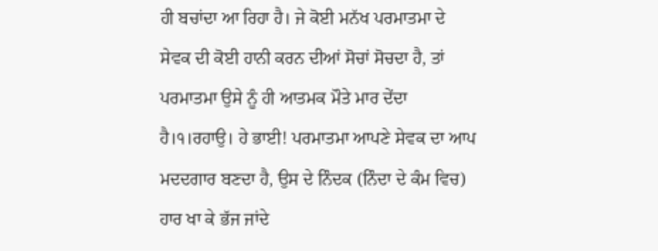ਹੀ ਬਚਾਂਦਾ ਆ ਰਿਹਾ ਹੈ। ਜੇ ਕੋਈ ਮਨੱਖ ਪਰਮਾਤਮਾ ਦੇ ਸੇਵਕ ਦੀ ਕੋਈ ਹਾਨੀ ਕਰਨ ਦੀਆਂ ਸੋਚਾਂ ਸੋਚਦਾ ਹੈ, ਤਾਂ ਪਰਮਾਤਮਾ ਉਸੇ ਨੂੰ ਹੀ ਆਤਮਕ ਮੌਤੇ ਮਾਰ ਦੇਂਦਾ ਹੈ।੧।ਰਹਾਉ। ਹੇ ਭਾਈ! ਪਰਮਾਤਮਾ ਆਪਣੇ ਸੇਵਕ ਦਾ ਆਪ ਮਦਦਗਾਰ ਬਣਦਾ ਹੈ, ਉਸ ਦੇ ਨਿੰਦਕ (ਨਿੰਦਾ ਦੇ ਕੰਮ ਵਿਚ) ਹਾਰ ਖਾ ਕੇ ਭੱਜ ਜਾਂਦੇ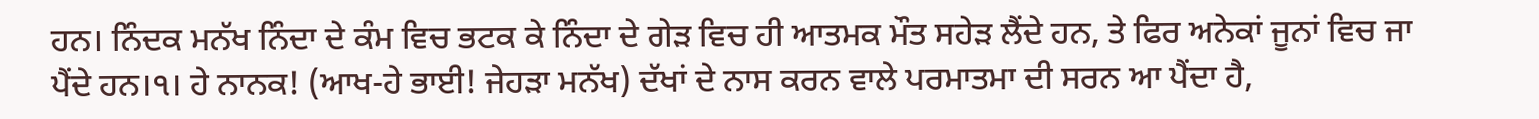ਹਨ। ਨਿੰਦਕ ਮਨੱਖ ਨਿੰਦਾ ਦੇ ਕੰਮ ਵਿਚ ਭਟਕ ਕੇ ਨਿੰਦਾ ਦੇ ਗੇੜ ਵਿਚ ਹੀ ਆਤਮਕ ਮੌਤ ਸਹੇੜ ਲੈਂਦੇ ਹਨ, ਤੇ ਫਿਰ ਅਨੇਕਾਂ ਜੂਨਾਂ ਵਿਚ ਜਾ ਪੈਂਦੇ ਹਨ।੧। ਹੇ ਨਾਨਕ! (ਆਖ-ਹੇ ਭਾਈ! ਜੇਹੜਾ ਮਨੱਖ) ਦੱਖਾਂ ਦੇ ਨਾਸ ਕਰਨ ਵਾਲੇ ਪਰਮਾਤਮਾ ਦੀ ਸਰਨ ਆ ਪੈਂਦਾ ਹੈ,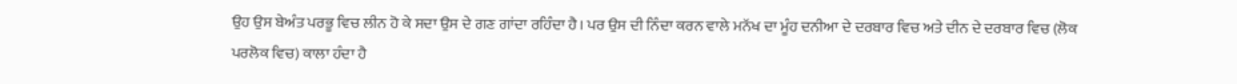ਉਹ ਉਸ ਬੇਅੰਤ ਪਰਭੂ ਵਿਚ ਲੀਨ ਹੋ ਕੇ ਸਦਾ ਉਸ ਦੇ ਗਣ ਗਾਂਦਾ ਰਹਿੰਦਾ ਹੈ। ਪਰ ਉਸ ਦੀ ਨਿੰਦਾ ਕਰਨ ਵਾਲੇ ਮਨੱਖ ਦਾ ਮੂੰਹ ਦਨੀਆ ਦੇ ਦਰਬਾਰ ਵਿਚ ਅਤੇ ਦੀਨ ਦੇ ਦਰਬਾਰ ਵਿਚ (ਲੋਕ ਪਰਲੋਕ ਵਿਚ) ਕਾਲਾ ਹੰਦਾ ਹੈ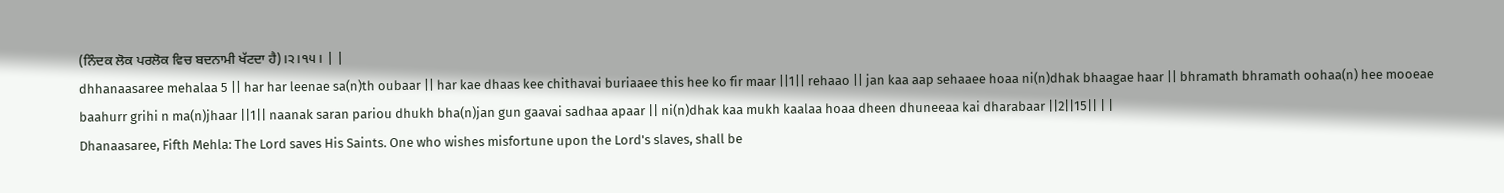(ਨਿੰਦਕ ਲੋਕ ਪਰਲੋਕ ਵਿਚ ਬਦਨਾਮੀ ਖੱਟਦਾ ਹੈ)।੨।੧੫। | |
dhhanaasaree mehalaa 5 || har har leenae sa(n)th oubaar || har kae dhaas kee chithavai buriaaee this hee ko fir maar ||1|| rehaao || jan kaa aap sehaaee hoaa ni(n)dhak bhaagae haar || bhramath bhramath oohaa(n) hee mooeae baahurr grihi n ma(n)jhaar ||1|| naanak saran pariou dhukh bha(n)jan gun gaavai sadhaa apaar || ni(n)dhak kaa mukh kaalaa hoaa dheen dhuneeaa kai dharabaar ||2||15|| | |
Dhanaasaree, Fifth Mehla: The Lord saves His Saints. One who wishes misfortune upon the Lord's slaves, shall be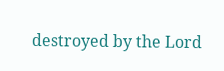destroyed by the Lord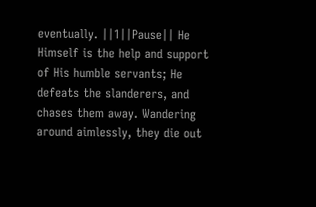eventually. ||1||Pause|| He Himself is the help and support of His humble servants; He defeats the slanderers, and chases them away. Wandering around aimlessly, they die out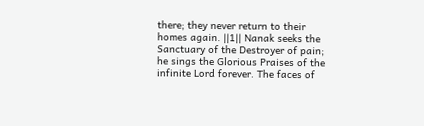there; they never return to their homes again. ||1|| Nanak seeks the Sanctuary of the Destroyer of pain; he sings the Glorious Praises of the infinite Lord forever. The faces of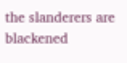the slanderers are blackened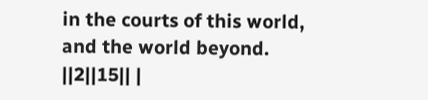in the courts of this world, and the world beyond. ||2||15|| |